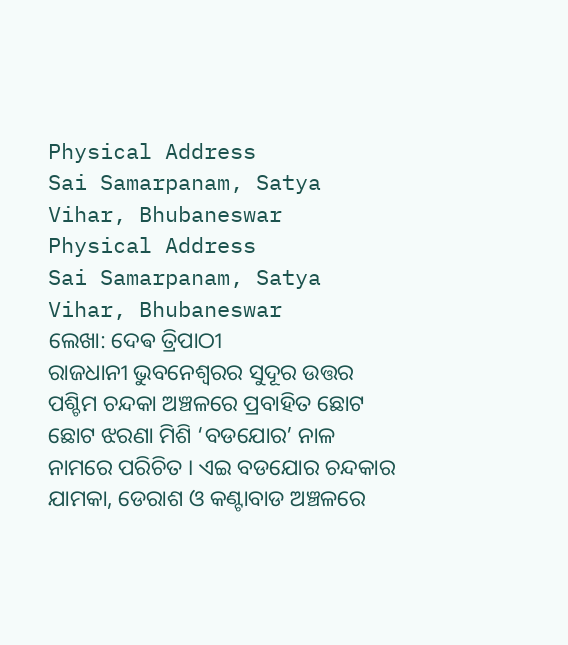Physical Address
Sai Samarpanam, Satya Vihar, Bhubaneswar
Physical Address
Sai Samarpanam, Satya Vihar, Bhubaneswar
ଲେଖା: ଦେଵ ତ୍ରିପାଠୀ
ରାଜଧାନୀ ଭୁବନେଶ୍ଵରର ସୁଦୂର ଉତ୍ତର ପଶ୍ଚିମ ଚନ୍ଦକା ଅଞ୍ଚଳରେ ପ୍ରବାହିତ ଛୋଟ ଛୋଟ ଝରଣା ମିଶି ‘ବଡଯୋର’ ନାଳ ନାମରେ ପରିଚିତ । ଏଇ ବଡଯୋର ଚନ୍ଦକାର ଯାମକା, ଡେରାଶ ଓ କଣ୍ଟାବାଡ ଅଞ୍ଚଳରେ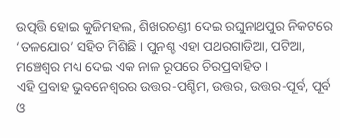ଉତ୍ପତ୍ତି ହୋଇ କୁଜିମହଲ, ଶିଖରଚଣ୍ଡୀ ଦେଇ ରଘୁନାଥପୁର ନିକଟରେ ‘ତଳଯୋର’ ସହିତ ମିଶିଛି । ପୁନଶ୍ଚ ଏହା ପଥରଗାଡିଆ, ପଟିଆ, ମଞ୍ଚେଶ୍ୱର ମଧ୍ୟ ଦେଇ ଏକ ନାଳ ରୂପରେ ଚିରପ୍ରବାହିତ ।
ଏହି ପ୍ରବାହ ଭୁବନେଶ୍ୱରର ଉତ୍ତର-ପଶ୍ଚିମ, ଉତ୍ତର, ଉତ୍ତର-ପୂର୍ବ, ପୂର୍ବ ଓ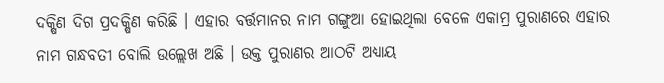ଦକ୍ଷିଣ ଦିଗ ପ୍ରଦକ୍ଷିଣ କରିଛି । ଏହାର ବର୍ତ୍ତମାନର ନାମ ଗଙ୍ଗୁଆ ହୋଇଥିଲା ବେଳେ ଏକାମ୍ର ପୁରାଣରେ ଏହାର ନାମ ଗନ୍ଧବତୀ ବୋଲି ଉଲ୍ଲେଖ ଅଛି । ଉକ୍ତ ପୁରାଣର ଆଠଟି ଅଧ୍ୟାୟ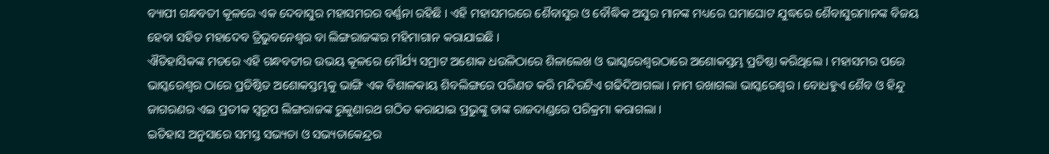ବ୍ୟାପୀ ଗନ୍ଧବତୀ କୂଳରେ ଏକ ଦେବାସୁର ମହାସମରର ବର୍ଣ୍ଣନା ରହିଛି । ଏହି ମହାସମରରେ ଶୈବାସୁର ଓ ବୌଦ୍ଧିକ ଅସୁର ମାନଙ୍କ ମଧ୍ୟରେ ଘମାଘୋଟ ଯୁଦ୍ଧରେ ଶୈବାସୁରମାନଙ୍କ ବିଜୟ ହେବା ସହିତ ମହାଦେବ ତ୍ରିଭୁବନେଶ୍ୱର ବା ଲିଙ୍ଗରାଜଙ୍କର ମହିମାଗାନ କରାଯାଇଛି ।
ଐତିହାସିକଙ୍କ ମତରେ ଏହି ଗନ୍ଧବତୀର ଉଭୟ କୂଳରେ ମୌର୍ଯ୍ୟ ସମ୍ରାଟ ଅଶୋକ ଧଉଳିଠାରେ ଶିଳାଲେଖ ଓ ଭାସ୍କରେଶ୍ୱରଠାରେ ଅଶୋକସ୍ତମ୍ଭ ପ୍ରତିଷ୍ଠା କରିଥିଲେ । ମହାସମର ପରେ ଭାସ୍କରେଶ୍ୱର ଠାରେ ପ୍ରତିଷ୍ଠିତ ଅଶୋକସ୍ତମ୍ଭକୁ ଭାଙ୍ଗି ଏକ ବିଶାଳକାୟ ଶିବଲିଙ୍ଗରେ ପରିଣତ କରି ମନ୍ଦିରଟିଏ ଗଢିଦିଆଗଲା । ନାମ ରଖାଗଲା ଭାସ୍କରେଶ୍ୱର । ବୋଧହୁଏ ଶୈବ ଓ ହିନ୍ଦୁ ଜାଗରଣର ଏଇ ପ୍ରତୀକ ସ୍ଵରୂପ ଲିଙ୍ଗରାଜଙ୍କ ରୁକୁଣାରଥ ଗଠିତ କରାଯାଇ ପ୍ରଭୁଙ୍କୁ ତାଙ୍କ ରାଜଦାଣ୍ଡରେ ପରିକ୍ରମା କରାଗଲା ।
ଇତିହାସ ଅନୁସାରେ ସମସ୍ତ ସଭ୍ୟତା ଓ ସଭ୍ୟତାକେନ୍ଦ୍ରର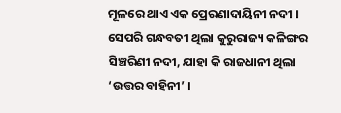ମୂଳରେ ଥାଏ ଏକ ପ୍ରେରଣାଦାୟିନୀ ନଦୀ । ସେପରି ଗନ୍ଧବତୀ ଥିଲା କୁରୁରାଜ୍ୟ କଳିଙ୍ଗର ସିଞ୍ଚରିଣୀ ନଦୀ, ଯାହା କି ରାଜଧାନୀ ଥିଲା ‘ଉତ୍ତର ବାହିନୀ’ ।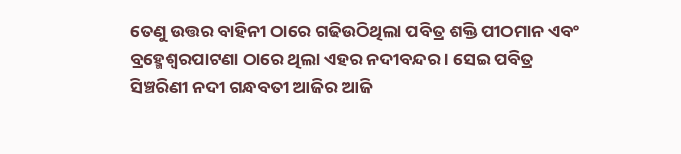ତେଣୁ ଉତ୍ତର ବାହିନୀ ଠାରେ ଗଢିଉଠିଥିଲା ପବିତ୍ର ଶକ୍ତି ପୀଠମାନ ଏବଂ ବ୍ରହ୍ମେଶ୍ୱରପାଟଣା ଠାରେ ଥିଲା ଏହର ନଦୀବନ୍ଦର । ସେଇ ପବିତ୍ର ସିଞ୍ଚରିଣୀ ନଦୀ ଗନ୍ଧବତୀ ଆଜିର ଆଜି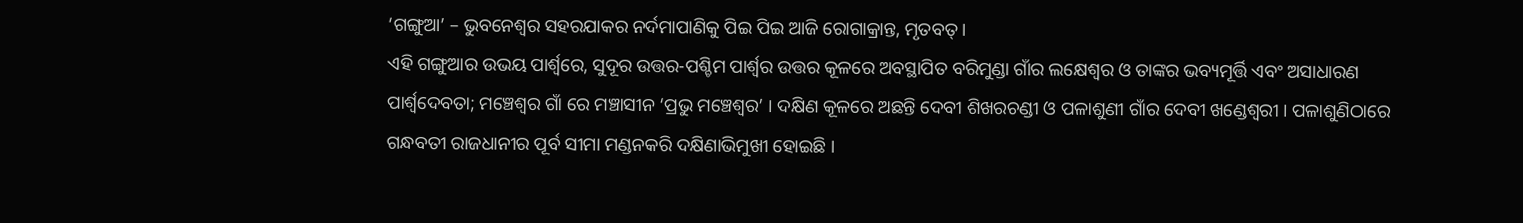‘ଗଙ୍ଗୁଆ’ – ଭୁବନେଶ୍ୱର ସହରଯାକର ନର୍ଦମାପାଣିକୁ ପିଇ ପିଇ ଆଜି ରୋଗାକ୍ରାନ୍ତ, ମୃତବତ୍ ।
ଏହି ଗଙ୍ଗୁଆର ଉଭୟ ପାର୍ଶ୍ଵରେ, ସୁଦୂର ଉତ୍ତର-ପଶ୍ଚିମ ପାର୍ଶ୍ଵର ଉତ୍ତର କୂଳରେ ଅବସ୍ଥାପିତ ବରିମୁଣ୍ଡା ଗାଁର ଲକ୍ଷେଶ୍ୱର ଓ ତାଙ୍କର ଭବ୍ୟମୂର୍ତ୍ତି ଏବଂ ଅସାଧାରଣ ପାର୍ଶ୍ଵଦେବତା; ମଞ୍ଚେଶ୍ୱର ଗାଁ ରେ ମଞ୍ଚାସୀନ ‘ପ୍ରଭୁ ମଞ୍ଚେଶ୍ୱର’ । ଦକ୍ଷିଣ କୂଳରେ ଅଛନ୍ତି ଦେବୀ ଶିଖରଚଣ୍ଡୀ ଓ ପଳାଶୁଣୀ ଗାଁର ଦେବୀ ଖଣ୍ଡେଶ୍ୱରୀ । ପଳାଶୁଣିଠାରେ ଗନ୍ଧବତୀ ରାଜଧାନୀର ପୂର୍ବ ସୀମା ମଣ୍ଡନକରି ଦକ୍ଷିଣାଭିମୁଖୀ ହୋଇଛି ।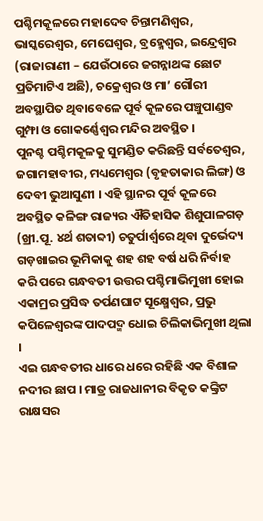ପଶ୍ଚିମକୂଳରେ ମହାଦେବ ଚିନ୍ତାମଣିଶ୍ୱର, ଭାସ୍କରେଶ୍ୱର, ମେଘେଶ୍ୱର, ବ୍ରହ୍ମେଶ୍ୱର, ଇନ୍ଦ୍ରେଶ୍ୱର (ରାଜାରାଣୀ – ଯେଉଁଠାରେ ଜଗନ୍ନାଥଙ୍କ ଛୋଟ ପ୍ରତିମାଟିଏ ଅଛି), ଚକ୍ରେଶ୍ୱର ଓ ମା’ ଗୌରୀ ଅବସ୍ଥାପିତ ଥିବାବେଳେ ପୂର୍ବ କୂଳରେ ପଞ୍ଚୁପାଣ୍ଡବ ଗୁମ୍ଫା ଓ ଗୋକର୍ଣ୍ଣେଶ୍ୱର ମନ୍ଦିର ଅବସ୍ଥିତ ।
ପୁନଶ୍ଚ ପଶ୍ଚିମକୂଳକୁ ସୁମଣ୍ଡିତ କରିଛନ୍ତି ସର୍ବତେଶ୍ୱର, ଜଗାମହାବୀର, ମଧ୍ୟମେଶ୍ୱର (ବୃହତାକାର ଲିଙ୍ଗ) ଓ ଦେବୀ ଭୁଆସୁଣୀ । ଏହି ସ୍ଥାନର ପୂର୍ବ କୂଳରେ ଅବସ୍ଥିତ କଳିଙ୍ଗ ରାଜ୍ୟର ଐତିହାସିକ ଶିଶୁପାଳଗଡ଼ (ଖ୍ରୀ.ପୂ. ୪ର୍ଥ ଶତାବ୍ଦୀ) ଚତୁର୍ପାର୍ଶ୍ୱରେ ଥିବା ଦୁର୍ଭେଦ୍ୟ ଗଡ଼ଖାଇର ଭୂମିକାକୁ ଶହ ଶହ ବର୍ଷ ଧରି ନିର୍ବାହ କରି ପରେ ଗନ୍ଧବତୀ ଉତ୍ତର ପଶ୍ଚିମାଭିମୁଖୀ ହୋଇ ଏକାମ୍ରର ପ୍ରସିଦ୍ଧ ତର୍ପଣଘାଟ ସୂକ୍ଷ୍ମେଶ୍ୱର, ପ୍ରଭୁ କପିଳେଶ୍ୱରଙ୍କ ପାଦପଦ୍ମ ଧୋଇ ଚିଲିକାଭିମୁଖୀ ଥିଲା ।
ଏଇ ଗନ୍ଧବତୀର ଧାରେ ଧରେ ରହିଛି ଏକ ବିଶାଳ ନଦୀର ଛାପ । ମାତ୍ର ରାଜଧାନୀର ବିକୃତ କଙ୍କ୍ରିଟ ରାକ୍ଷସର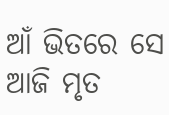ଆଁ ଭିତରେ ସେ ଆଜି ମୃତ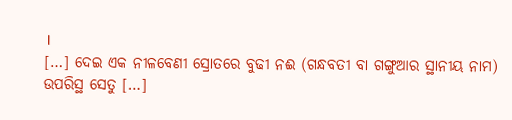।
[…] ଦେଇ ଏକ ନୀଳବେଣୀ ସ୍ରୋତରେ ବୁଢୀ ନଈ (ଗନ୍ଧବତୀ ବା ଗଙ୍ଗୁଆର ସ୍ଥାନୀୟ ନାମ) ଉପରିସ୍ଥ ସେତୁ […]